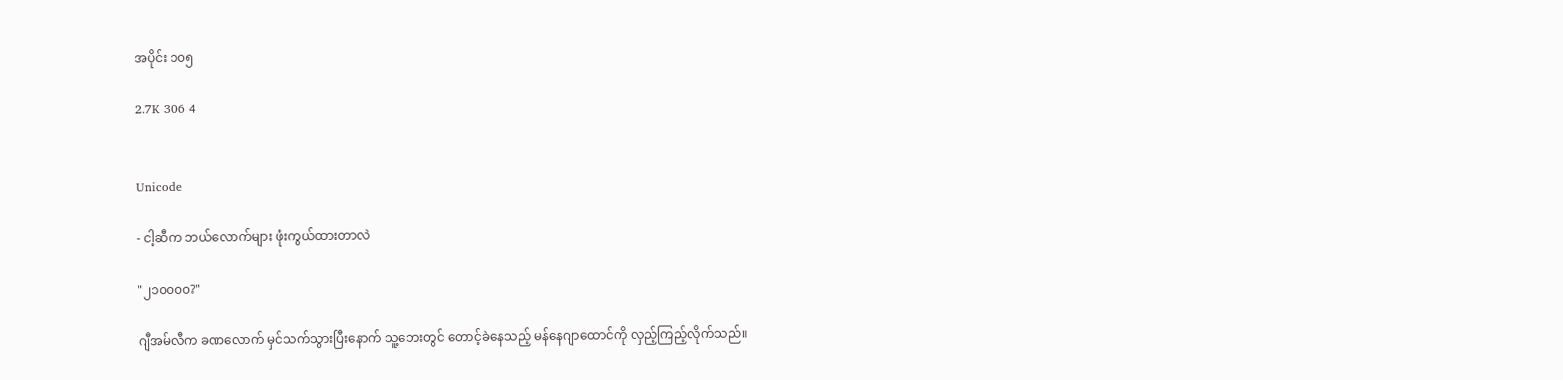အပိုင်း ၁၀၅

2.7K 306 4


Unicode

- ငါ့ဆီက ဘယ်လောက်များ ဖုံးကွယ်ထားတာလဲ

"၂၁၀၀၀၀?"

ဂျီအမ်လီက ခဏလောက် မှင်သက်သွားပြီးနောက် သူ့ဘေးတွင် တောင့်ခဲနေသည့် မန်နေဂျာထောင်ကို လှည့်ကြည့်လိုက်သည်။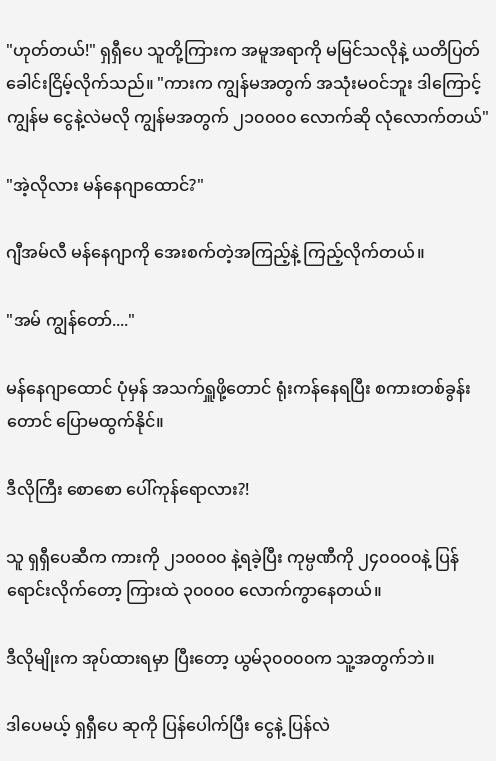"ဟုတ်တယ်!" ရှရှီပေ သူတို့ကြားက အမူအရာကို မမြင်သလိုနဲ့ ယတိပြတ် ခေါင်းငြိမ့်လိုက်သည်။ "ကားက ကျွန်မအတွက် အသုံးမဝင်ဘူး ဒါကြောင့် ကျွန်မ ငွေနဲ့လဲမလို ကျွန်မအတွက် ၂၁၀၀၀၀ လောက်ဆို လုံလောက်တယ်"

"အဲ့လိုလား မန်နေဂျာထောင်?"

ဂျီအမ်လီ မန်နေဂျာကို အေးစက်တဲ့အကြည့်နဲ့ ကြည့်လိုက်တယ်။

"အမ် ကျွန်တော်...."

မန်နေဂျာထောင် ပုံမှန် အသက်ရှူဖို့တောင် ရုံးကန်နေရပြီး စကားတစ်ခွန်းတောင် ပြောမထွက်နိုင်။

ဒီလိုကြီး စောစော ပေါ်ကုန်ရောလား?!

သူ ရှရှီပေဆီက ကားကို ၂၁၀၀၀၀ နဲ့ရခဲ့ပြီး ကုမ္ပဏီကို ၂၄၀၀၀၀နဲ့ ပြန်ရောင်းလိုက်တော့ ကြားထဲ ၃၀၀၀၀ လောက်ကွာနေတယ်။

ဒီလိုမျိုးက အုပ်ထားရမှာ ပြီးတော့ ယွမ်၃၀၀၀၀က သူ့အတွက်ဘဲ။

ဒါပေမယ့် ရှရှီပေ ဆုကို ပြန်ပေါက်ပြီး ငွေနဲ့ ပြန်လဲ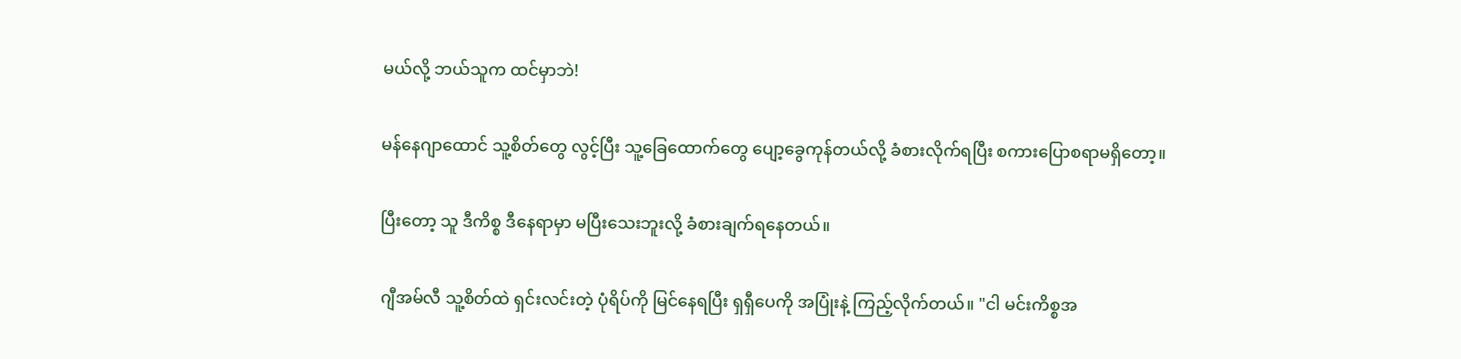မယ်လို့ ဘယ်သူက ထင်မှာဘဲ!

မန်နေဂျာထောင် သူ့စိတ်တွေ လွင့်ပြီး သူ့ခြေထောက်တွေ ပျော့ခွေကုန်တယ်လို့ ခံစားလိုက်ရပြီး စကားပြောစရာမရှိတော့။

ပြီးတော့ သူ ဒီကိစ္စ ဒီနေရာမှာ မပြီးသေးဘူးလို့ ခံစားချက်ရနေတယ်။

ဂျီအမ်လီ သူ့စိတ်ထဲ ရှင်းလင်းတဲ့ ပုံရိပ်ကို မြင်နေရပြီး ရှရှီပေကို အပြုံးနဲ့ ကြည့်လိုက်တယ်။ "ငါ မင်းကိစ္စအ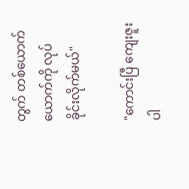တွက် တစ်ယောက်ယောက်ကို လုပ်ခိုင်းလိုက်မယ်"

"ကောင်းပြီ ကျေးဇူးပါ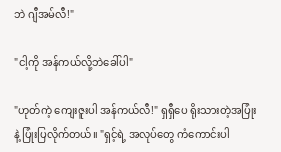ဘဲ ဂျီအမ်လီ!"

"ငါ့ကို အန်ကယ်လို့ဘဲခေါ်ပါ"

"ဟုတ်ကဲ့ ကျေးဇူးပါ အန်ကယ်လီ!" ရှရှီပေ ရိုးသားတဲ့အပြုံးနဲ့ ပြုံးပြလိုက်တယ်။ "ရှင့်ရဲ့ အလုပ်တွေ ကံကောင်းပါ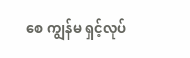စေ ကျွန်မ ရှင့်လုပ်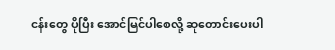ငန်းတွေ ပိုပြီး အောင်မြင်ပါစေလို့ ဆုတောင်းပေးပါ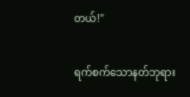တယ်!"

ရက်စက်သောနတ်ဘုရား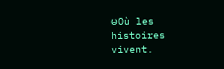မOù les histoires vivent.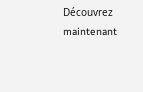Découvrez maintenant